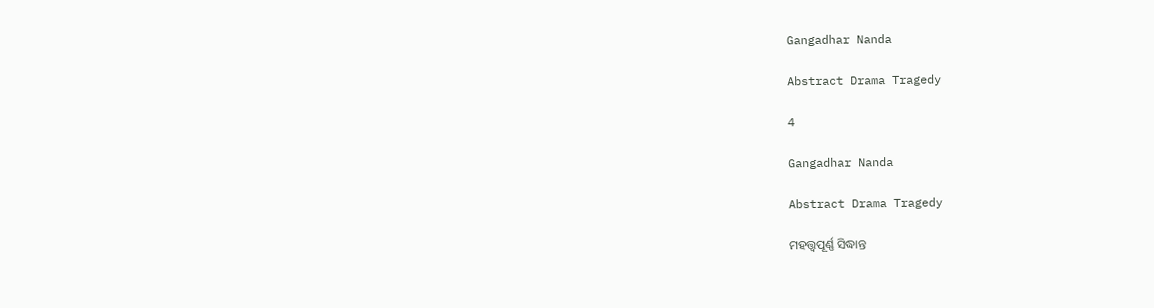Gangadhar Nanda

Abstract Drama Tragedy

4

Gangadhar Nanda

Abstract Drama Tragedy

ମହତ୍ତ୍ଵପୂର୍ଣ୍ଣ ସିଦ୍ଧାନ୍ତ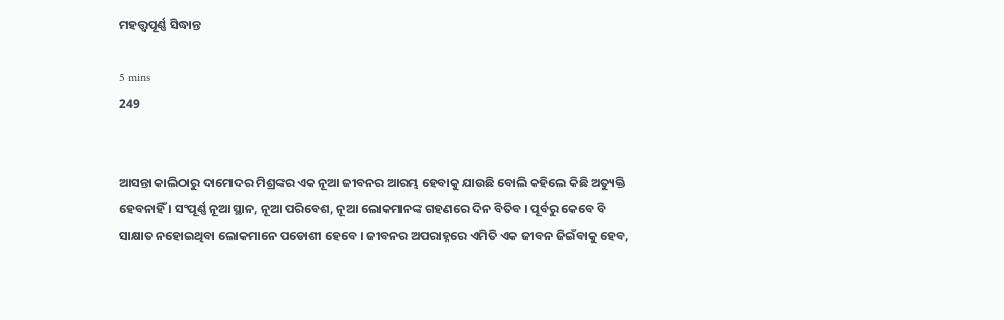ମହତ୍ତ୍ଵପୂର୍ଣ୍ଣ ସିଦ୍ଧାନ୍ତ

5 mins
249


ଆସନ୍ତା କାଲିଠାରୁ ଦାମୋଦର ମିଶ୍ରଙ୍କର ଏକ ନୂଆ ଜୀବନର ଆରମ୍ଭ ହେବାକୁ ଯାଉଛି ବୋଲି କହିଲେ କିଛି ଅତ୍ୟୁକ୍ତି ହେବନାହିଁ । ସଂପୂର୍ଣ୍ଣ ନୂଆ ସ୍ଥାନ, ନୂଆ ପରିବେଶ, ନୂଆ ଲୋକମାନଙ୍କ ଗହଣରେ ଦିନ ବିତିବ । ପୂର୍ବରୁ କେବେ ବି ସାକ୍ଷାତ ନହୋଇଥିବା ଲୋକମାନେ ପଡୋଶୀ ହେବେ । ଜୀବନର ଅପରାହ୍ନରେ ଏମିତି ଏକ ଜୀବନ ଜିଇଁବାକୁ ହେବ,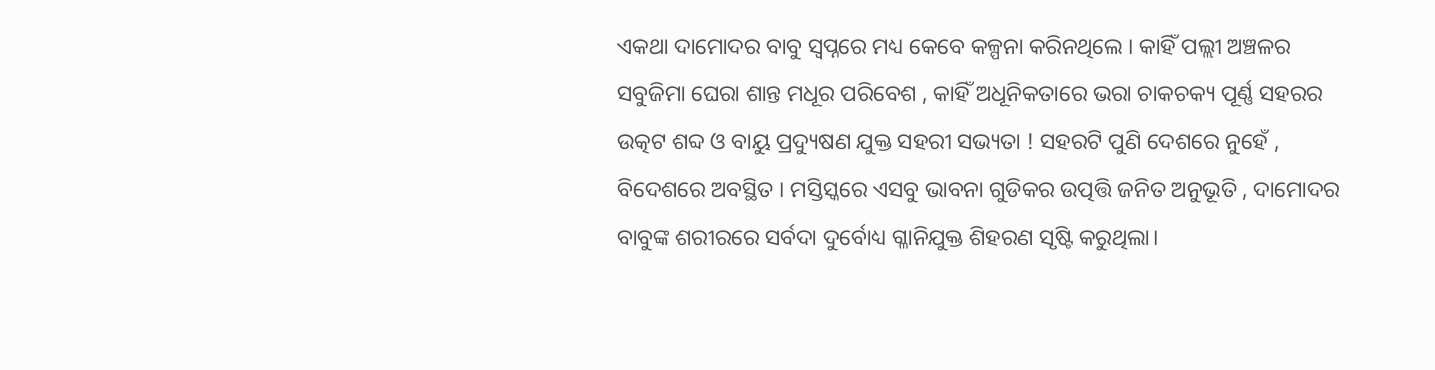ଏକଥା ଦାମୋଦର ବାବୁ ସ୍ୱପ୍ନରେ ମଧ୍ୟ କେବେ କଳ୍ପନା କରିନଥିଲେ । କାହିଁ ପଲ୍ଲୀ ଅଞ୍ଚଳର ସବୁଜିମା ଘେରା ଶାନ୍ତ ମଧୂର ପରିବେଶ , କାହିଁ ଅଧୂନିକତାରେ ଭରା ଚାକଚକ୍ୟ ପୂର୍ଣ୍ଣ ସହରର ଉତ୍କଟ ଶବ୍ଦ ଓ ବାୟୁ ପ୍ରଦ୍ୟୁଷଣ ଯୁକ୍ତ ସହରୀ ସଭ୍ୟତା ! ସହରଟି ପୁଣି ଦେଶରେ ନୁହେଁ , ବିଦେଶରେ ଅବସ୍ଥିତ । ମସ୍ତିସ୍କରେ ଏସବୁ ଭାବନା ଗୁଡିକର ଉତ୍ପତ୍ତି ଜନିତ ଅନୁଭୂତି , ଦାମୋଦର ବାବୁଙ୍କ ଶରୀରରେ ସର୍ବଦା ଦୁର୍ବୋଧ୍ୟ ଗ୍ଳାନିଯୁକ୍ତ ଶିହରଣ ସୃଷ୍ଟି କରୁଥିଲା।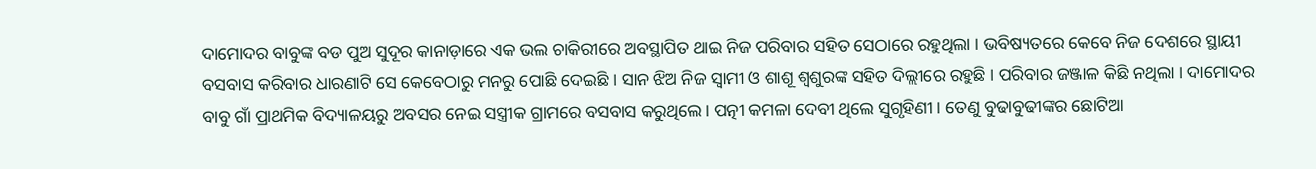ଦାମୋଦର ବାବୁଙ୍କ ବଡ ପୁଅ ସୁଦୂର କାନାଡ଼ାରେ ଏକ ଭଲ ଚାକିରୀରେ ଅବସ୍ଥାପିତ ଥାଇ ନିଜ ପରିବାର ସହିତ ସେଠାରେ ରହୁଥିଲା । ଭବିଷ୍ୟତରେ କେବେ ନିଜ ଦେଶରେ ସ୍ଥାୟୀ ବସବାସ କରିବାର ଧାରଣାଟି ସେ କେବେଠାରୁ ମନରୁ ପୋଛି ଦେଇଛି । ସାନ ଝିଅ ନିଜ ସ୍ବାମୀ ଓ ଶାଶୂ ଶ୍ଵଶୁରଙ୍କ ସହିତ ଦିଲ୍ଲୀରେ ରହୁଛି । ପରିବାର ଜଞ୍ଜାଳ କିଛି ନଥିଲା । ଦାମୋଦର ବାବୁ ଗାଁ ପ୍ରାଥମିକ ବିଦ୍ୟାଳୟରୁ ଅବସର ନେଇ ସସ୍ତ୍ରୀକ ଗ୍ରାମରେ ବସବାସ କରୁଥିଲେ । ପତ୍ନୀ କମଳା ଦେବୀ ଥିଲେ ସୁଗୃହିଣୀ । ତେଣୁ ବୁଢାବୁଢୀଙ୍କର ଛୋଟିଆ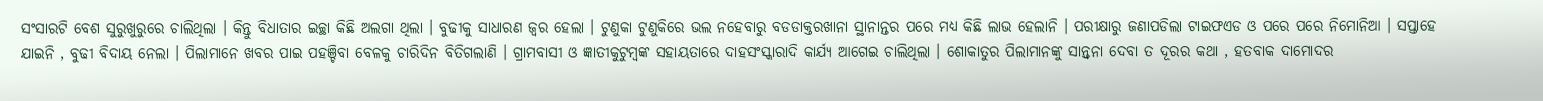ସଂସାରଟି ବେଶ ସୁରୁଖୁରୁରେ ଚାଲିଥିଲା । କିନ୍ତୁ ବିଧାତାର ଇଚ୍ଛା କିଛି ଅଲଗା ଥିଲା । ବୁଢୀକୁ ସାଧାରଣ ଜ୍ଵର ହେଲା । ଟୁଣୁକା ଟୁଣୁକିରେ ଭଲ ନହେବାରୁ ବଡଡାକ୍ତରଖାନା ସ୍ଥାନାନ୍ତର ପରେ ମଧ୍ୟ କିଛି ଲାଭ ହେଲାନି । ପରୀକ୍ଷାରୁ ଜଣାପଡିଲା ଟାଇଫଏଡ ଓ ପରେ ପରେ ନିମୋନିଆ । ସପ୍ତାହେ ଯାଇନି , ବୁଢୀ ବିଦାୟ ନେଲା । ପିଲାମାନେ ଖବର ପାଇ ପହଞ୍ଚିବା ବେଳକୁ ଚାରିଦିନ ବିତିଗଲାଣି । ଗ୍ରାମବାସୀ ଓ ଜ୍ଞାତୀକୁଟୁମ୍ବଙ୍କ ସହାୟତାରେ ଦାହସଂସ୍କାରାଦି କାର୍ଯ୍ୟ ଆଗେଇ ଚାଲିଥିଲା । ଶୋକାତୁର ପିଲାମାନଙ୍କୁ ସାନ୍ତ୍ବନା ଦେବା ତ ଦୂରର କଥା , ହତବାକ ଦାମୋଦର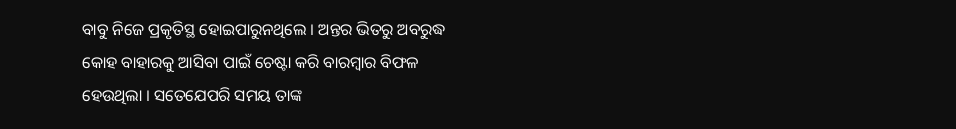ବାବୁ ନିଜେ ପ୍ରକୃତିସ୍ଥ ହୋଇପାରୁନଥିଲେ । ଅନ୍ତର ଭିତରୁ ଅବରୁଦ୍ଧ କୋହ ବାହାରକୁ ଆସିବା ପାଇଁ ଚେଷ୍ଟା କରି ବାରମ୍ବାର ବିଫଳ ହେଉଥିଲା । ସତେଯେପରି ସମୟ ତାଙ୍କ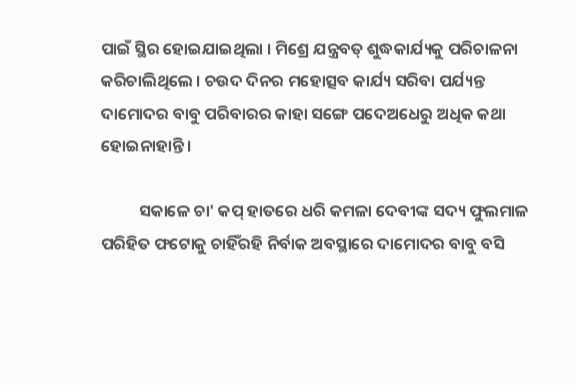ପାଇଁ ସ୍ଥିର ହୋଇଯାଇଥିଲା । ମିଶ୍ରେ ଯନ୍ତ୍ରବତ୍ ଶୁଦ୍ଧକାର୍ଯ୍ୟକୁ ପରିଚାଳନା କରିଚାଲିଥିଲେ । ଚଉଦ ଦିନର ମହୋତ୍ସବ କାର୍ଯ୍ୟ ସରିବା ପର୍ଯ୍ୟନ୍ତ ଦାମୋଦର ବାବୁ ପରିବାରର କାହା ସଙ୍ଗେ ପଦେଅଧେରୁ ଅଧିକ କଥା ହୋଇନାହାନ୍ତି ।

          ସକାଳେ ଚା' କପ୍ ହାତରେ ଧରି କମଳା ଦେବୀଙ୍କ ସଦ୍ୟ ଫୁଲମାଳ ପରିହିତ ଫଟୋକୁ ଚାହିଁରହି ନିର୍ବାକ ଅବସ୍ଥାରେ ଦାମୋଦର ବାବୁ ବସି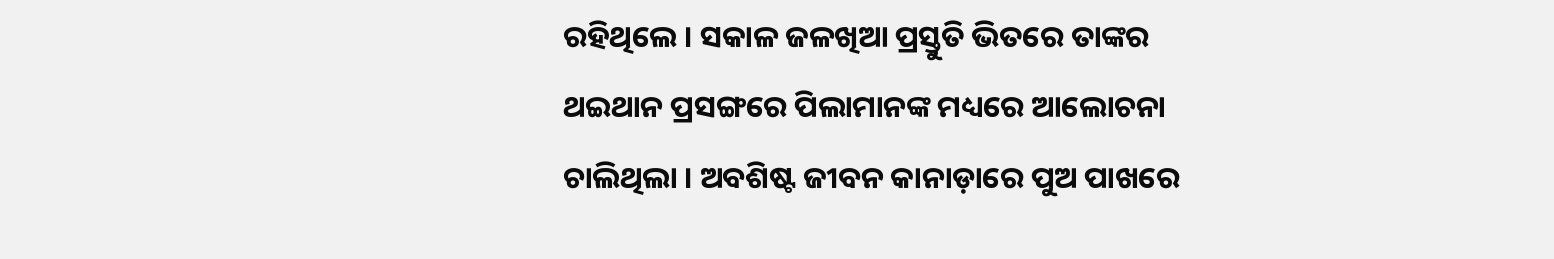ରହିଥିଲେ । ସକାଳ ଜଳଖିଆ ପ୍ରସ୍ତୁତି ଭିତରେ ତାଙ୍କର ଥଇଥାନ ପ୍ରସଙ୍ଗରେ ପିଲାମାନଙ୍କ ମଧ୍ୟରେ ଆଲୋଚନା ଚାଲିଥିଲା । ଅବଶିଷ୍ଟ ଜୀବନ କାନାଡ଼ାରେ ପୁଅ ପାଖରେ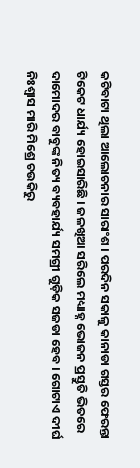କଟିବାଟା ଥିଲା ଆଲୋଚନାର ସାରାଂଶ । ପରଦିନ ସକାଳୁ କାନାଡା ଗସ୍ତର ଫେରନ୍ତା ଟିକେଟ ଧାର୍ଯ୍ୟ ହୋଇସାରିଛି । ଜଳଖିଆ ସରିଲେ ମଧ୍ୟାହ୍ନ ଭୋଜନ ପ୍ରସ୍ତୁତି ଭିତରେ ଦାମୋଦର ବାବୁଙ୍କ ନିତ୍ୟ ବ୍ୟବହାର୍ଯ୍ୟ ସମଗ୍ରୀ ଗୁଡ଼ିକ ସଜଡା ହେବ । ଗୋଟାଏ ଦୀର୍ଘ ନିଃଶ୍ୱାସ ମାରି ମିଶ୍ରେ ଚଉକିରୁ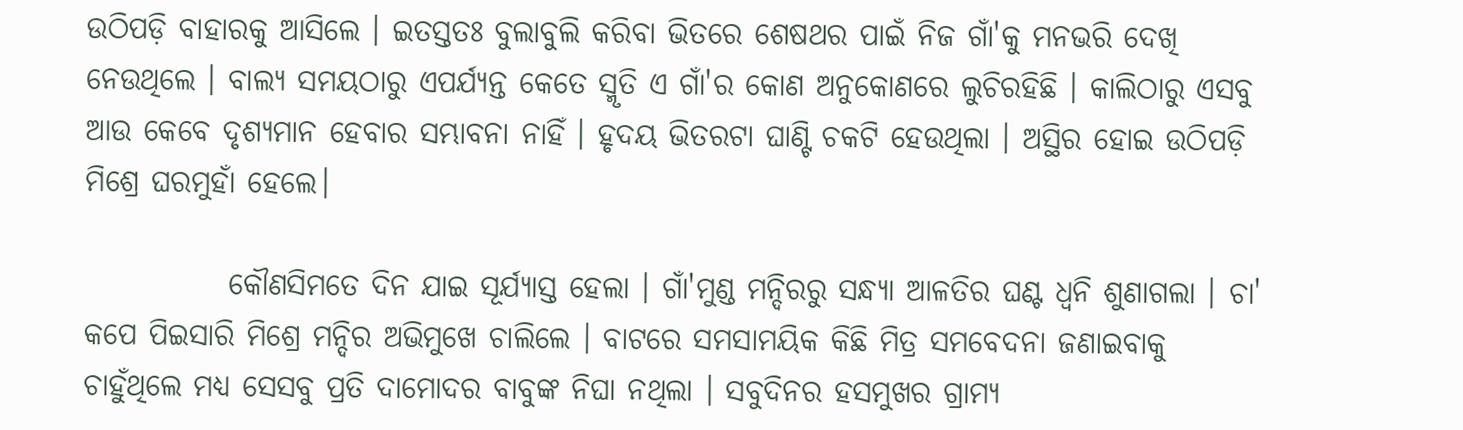ଉଠିପଡ଼ି ବାହାରକୁ ଆସିଲେ । ଇତସ୍ତତଃ ବୁଲାବୁଲି କରିବା ଭିତରେ ଶେଷଥର ପାଇଁ ନିଜ ଗାଁ'କୁ ମନଭରି ଦେଖି ନେଉଥିଲେ । ବାଲ୍ୟ ସମୟଠାରୁ ଏପର୍ଯ୍ୟନ୍ତ କେତେ ସ୍ମୃତି ଏ ଗାଁ'ର କୋଣ ଅନୁକୋଣରେ ଲୁଚିରହିଛି । କାଲିଠାରୁ ଏସବୁ ଆଉ କେବେ ଦୃଶ୍ୟମାନ ହେବାର ସମ୍ଭାବନା ନାହିଁ । ହୃଦୟ ଭିତରଟା ଘାଣ୍ଟି ଚକଟି ହେଉଥିଲା । ଅସ୍ଥିର ହୋଇ ଉଠିପଡ଼ି ମିଶ୍ରେ ଘରମୁହାଁ ହେଲେ।

            କୌଣସିମତେ ଦିନ ଯାଇ ସୂର୍ଯ୍ୟାସ୍ତ ହେଲା । ଗାଁ'ମୁଣ୍ଡ ମନ୍ଦିରରୁ ସନ୍ଧ୍ୟା ଆଳତିର ଘଣ୍ଟ ଧ୍ବନି ଶୁଣାଗଲା । ଚା' କପେ ପିଇସାରି ମିଶ୍ରେ ମନ୍ଦିର ଅଭିମୁଖେ ଚାଲିଲେ । ବାଟରେ ସମସାମୟିକ କିଛି ମିତ୍ର ସମବେଦନା ଜଣାଇବାକୁ ଚାହୁଁଥିଲେ ମଧ୍ୟ ସେସବୁ ପ୍ରତି ଦାମୋଦର ବାବୁଙ୍କ ନିଘା ନଥିଲା । ସବୁଦିନର ହସମୁଖର ଗ୍ରାମ୍ୟ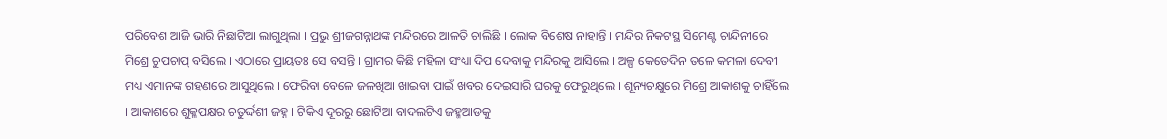ପରିବେଶ ଆଜି ଭାରି ନିଛାଟିଆ ଲାଗୁଥିଲା । ପ୍ରଭୁ ଶ୍ରୀଜଗନ୍ନାଥଙ୍କ ମନ୍ଦିରରେ ଆଳତି ଚାଲିଛି । ଲୋକ ବିଶେଷ ନାହାନ୍ତି । ମନ୍ଦିର ନିକଟସ୍ଥ ସିମେଣ୍ଟ ଚାନ୍ଦିନୀରେ ମିଶ୍ରେ ଚୁପଚାପ୍ ବସିଲେ । ଏଠାରେ ପ୍ରାୟତଃ ସେ ବସନ୍ତି । ଗ୍ରାମର କିଛି ମହିଳା ସଂଧ୍ୟା ଦିପ ଦେବାକୁ ମନ୍ଦିରକୁ ଆସିଲେ । ଅଳ୍ପ କେତେଦିନ ତଳେ କମଳା ଦେବୀ ମଧ୍ୟ ଏମାନଙ୍କ ଗହଣରେ ଆସୁଥିଲେ । ଫେରିବା ବେଳେ ଜଳଖିଆ ଖାଇବା ପାଇଁ ଖବର ଦେଇସାରି ଘରକୁ ଫେରୁଥିଲେ । ଶୂନ୍ୟଚକ୍ଷୁରେ ମିଶ୍ରେ ଆକାଶକୁ ଚାହିଁଲେ । ଆକାଶରେ ଶୁକ୍ଳପକ୍ଷର ଚତୁର୍ଦ୍ଦଶୀ ଜହ୍ନ । ଟିକିଏ ଦୂରରୁ ଛୋଟିଆ ବାଦଲଟିଏ ଜହ୍ମଆଡକୁ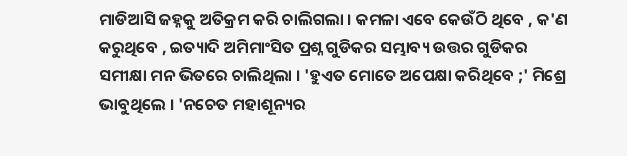ମାଡିଆସି ଜହ୍ନକୁ ଅତିକ୍ରମ କରି ଚାଲିଗଲା । କମଳା ଏବେ କେଉଁଠି ଥିବେ , କ'ଣ କରୁଥିବେ , ଇତ୍ୟାଦି ଅମିମାଂସିତ ପ୍ରଶ୍ନ ଗୁଡିକର ସମ୍ଭାବ୍ୟ ଉତ୍ତର ଗୁଡିକର ସମୀକ୍ଷା ମନ ଭିତରେ ଚାଲିଥିଲା । 'ହୁଏତ‌ ମୋତେ ଅପେକ୍ଷା କରିଥିବେ ;' ମିଶ୍ରେ ଭାବୁଥିଲେ । 'ନଚେତ ମହାଶୂନ୍ୟର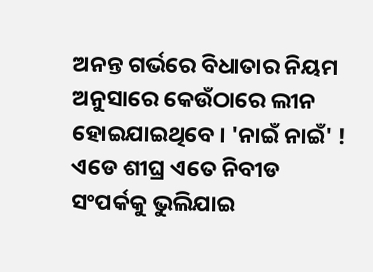ଅନନ୍ତ ଗର୍ଭରେ ବିଧାତାର ନିୟମ ଅନୁସାରେ କେଉଁଠାରେ ଲୀନ ହୋଇଯାଇଥିବେ । 'ନାଇଁ ନାଇଁ' ! ଏଡେ ଶୀଘ୍ର ଏତେ ନିବୀଡ ସଂପର୍କକୁ ଭୁଲିଯାଇ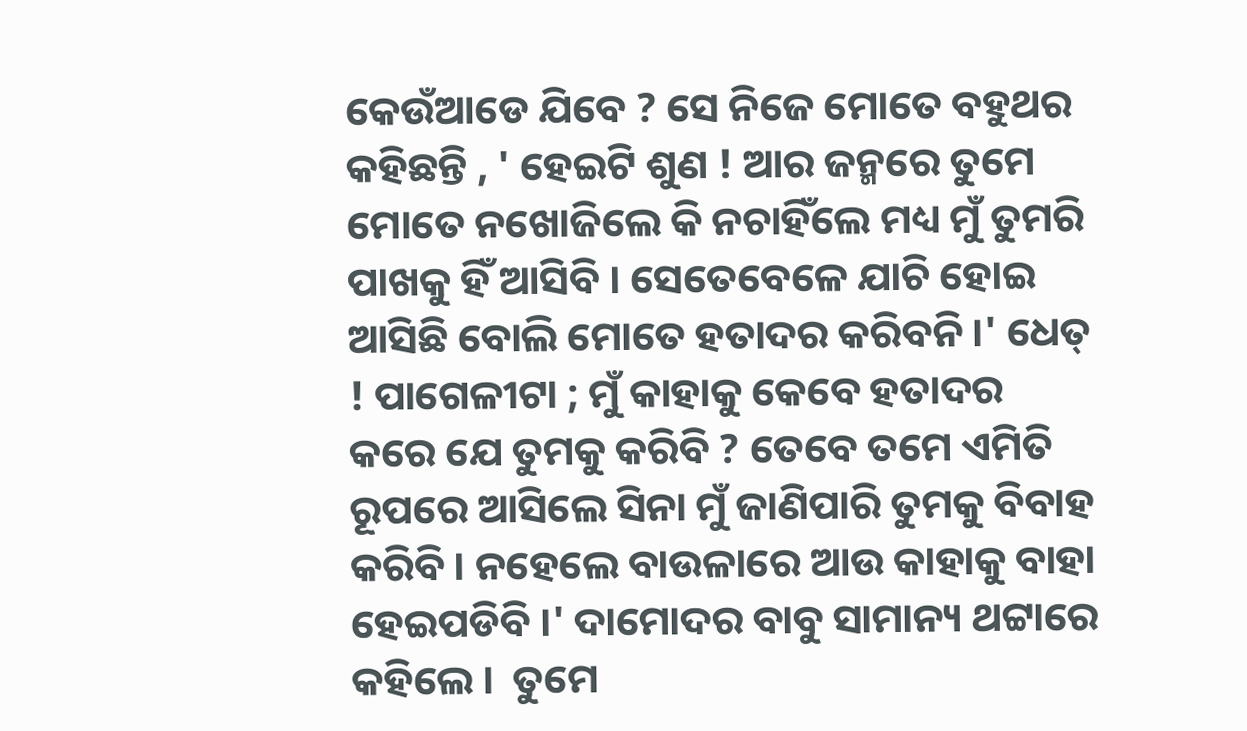କେଉଁଆଡେ ଯିବେ ? ସେ ନିଜେ ମୋତେ ବହୁଥର କହିଛନ୍ତି , ' ହେଇଟି ଶୁଣ ! ଆର ଜନ୍ମରେ ତୁମେ ମୋତେ ନଖୋଜିଲେ କି ନଚାହିଁଲେ ମଧ୍ୟ ମୁଁ ତୁମରି ପାଖକୁ ହିଁ ଆସିବି । ସେତେବେଳେ ଯାଚି ହୋଇ ଆସିଛି ବୋଲି ମୋତେ ହତାଦର କରିବନି ।' ଧେତ୍ ! ପାଗେଳୀଟା ; ମୁଁ କାହାକୁ କେବେ ହତାଦର କରେ ଯେ ତୁମକୁ କରିବି ? ତେବେ ତମେ ଏମିତି ରୂପରେ ଆସିଲେ ସିନା ମୁଁ ଜାଣିପାରି ତୁମକୁ ବିବାହ କରିବି । ନହେଲେ ବାଉଳାରେ ଆଉ କାହାକୁ ବାହା ହେଇପଡିବି ।' ଦାମୋଦର ବାବୁ ସାମାନ୍ୟ ଥଟ୍ଟାରେ କହିଲେ ।  ତୁମେ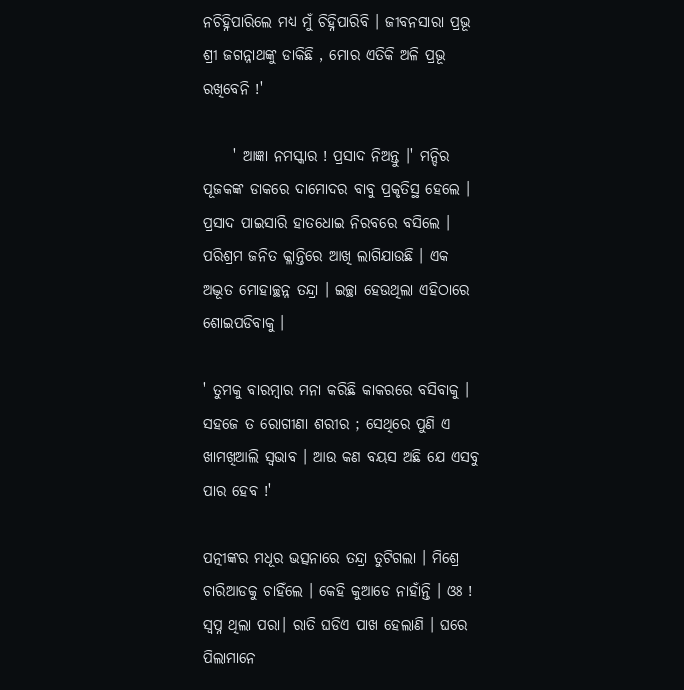ନଚିହ୍ନିପାରିଲେ ମଧ୍ଯ ମୁଁ ଚିହ୍ନିପାରିବି । ଜୀବନସାରା ପ୍ରଭୂ ଶ୍ରୀ ଜଗନ୍ନାଥଙ୍କୁ ଡାକିଛି , ମୋର ଏତିକି ଅଳି ପ୍ରଭୂ ରଖିବେନି !'

     ' ଆଜ୍ଞା ନମସ୍କାର ! ପ୍ରସାଦ ନିଅନ୍ତୁ ।' ମନ୍ଦିର ପୂଜକଙ୍କ ଡାକରେ ଦାମୋଦର ବାବୁ ପ୍ରକୃତିସ୍ଥ ହେଲେ । ପ୍ରସାଦ ପାଇସାରି ହାତଧୋଇ ନିରବରେ ବସିଲେ । ପରିଶ୍ରମ ଜନିତ କ୍ଳାନ୍ତିରେ ଆଖି ଲାଗିଯାଉଛି । ଏକ ଅଦ୍ଭୂତ ମୋହାଚ୍ଛନ୍ନ ତନ୍ଦ୍ରା । ଇଚ୍ଛା ହେଉଥିଲା ଏହିଠାରେ ଶୋଇପଡିବାକୁ ।

' ତୁମକୁ ବାରମ୍ଵାର ମନା କରିଛି କାକରରେ ବସିବାକୁ । ସହଜେ ତ ରୋଗୀଣା ଶରୀର ; ସେଥିରେ ପୁଣି ଏ ଖାମଖିଆଲି ସ୍ୱଭାବ । ଆଉ କଣ ବୟସ ଅଛି ଯେ ଏସବୁ ପାର ହେବ !'

ପତ୍ନୀଙ୍କର ମଧୂର ଭତ୍ସନାରେ ତନ୍ଦ୍ରା ତୁଟିଗଲା । ମିଶ୍ରେ ଚାରିଆଡକୁ ଚାହିଁଲେ । କେହି କୁଆଡେ ନାହାଁନ୍ତି । ଓଃ ! ସ୍ଵପ୍ନ ଥିଲା ପରା। ରାତି ଘଡିଏ ପାଖ ହେଲାଣି । ଘରେ ପିଲାମାନେ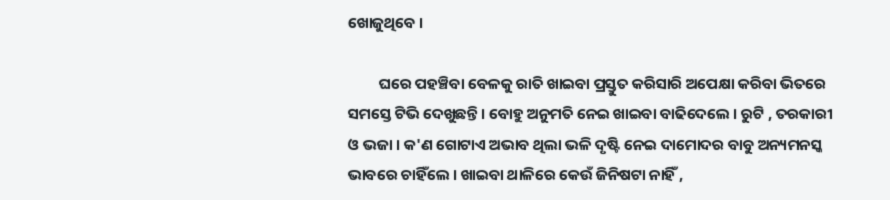ଖୋଜୁଥିବେ ।

         ଘରେ ପହଞ୍ଚିବା ବେଳକୁ ରାତି ଖାଇବା ପ୍ରସ୍ତୁତ କରିସାରି ଅପେକ୍ଷା କରିବା ଭିତରେ ସମସ୍ତେ ଟିଭି ଦେଖୁଛନ୍ତି । ବୋହୁ ଅନୁମତି ନେଇ ଖାଇବା ବାଢିଦେଲେ । ରୁଟି , ତରକାରୀ ଓ ଭଜା । କ'ଣ ଗୋଟାଏ ଅଭାବ ଥିଲା ଭଳି ଦୃଷ୍ଟି ନେଇ ଦାମୋଦର ବାବୁ ଅନ୍ୟମନସ୍କ ଭାବରେ ଚାହିଁଲେ । ଖାଇବା ଥାଳିରେ କେଉଁ ଜିନିଷଟା ନାହିଁ ,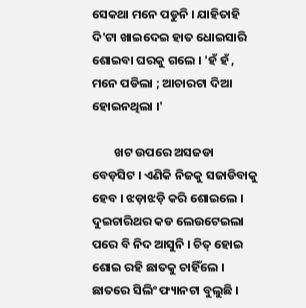ସେକଥା ମନେ ପଡୁନି । ଯାହିତାହି ଦି'ଟା ଖାଇଦେଇ ହାତ ଧୋଇସାରି ଶୋଇବା ଘରକୁ ଗଲେ । 'ହଁ ହଁ , ମନେ ପଡିଲା ; ଆଚାରଟା ଦିଆ ହୋଇନଥିଲା ।'

        ଖଟ ଉପରେ ଅସଜଡା ବେଡ଼ସିଟ । ଏଣିକି ନିଜକୁ ସଜାଡିବାକୁ ହେବ । ଝଡ଼ାଝଡ଼ି କରି ଶୋଇଲେ । ଦୁଇଚାରିଥର କଡ ଲେଉଟେଇଲା ପରେ ବି ନିଦ ଆସୁନି । ଚିତ୍ ହୋଇ ଶୋଇ ରହି ଛାତକୁ ଚାହିଁଲେ । ଛାତରେ ସିଲିଂ ଫ୍ୟାନଟା ବୁଲୁଛି ।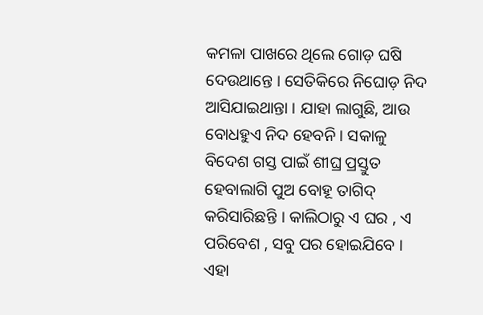କମଳା ପାଖରେ ଥିଲେ ଗୋଡ଼ ଘଷି ଦେଉଥାନ୍ତେ । ସେତିକିରେ ନିଘୋଡ଼ ନିଦ ଆସିଯାଇଥାନ୍ତା । ଯାହା ଲାଗୁଛି, ଆଉ ବୋଧହୁଏ ନିଦ ହେବନି । ସକାଳୁ ବିଦେଶ ଗସ୍ତ ପାଇଁ ଶୀଘ୍ର ପ୍ରସ୍ତୁତ ହେବାଲାଗି ପୁଅ ବୋହୂ ତାଗିଦ୍ କରିସାରିଛନ୍ତି । କାଲିଠାରୁ ଏ ଘର , ଏ ପରିବେଶ , ସବୁ ପର ହୋଇଯିବେ । ଏହା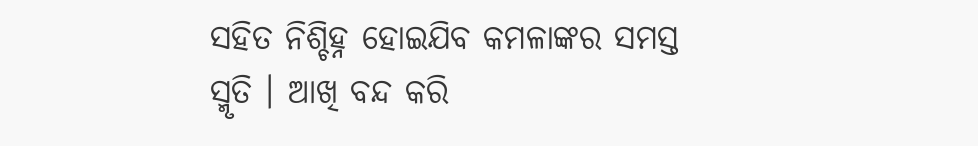ସହିତ ନିଶ୍ଚିହ୍ନ ହୋଇଯିବ କମଳାଙ୍କର ସମସ୍ତ ସ୍ମୃତି । ଆଖି ବନ୍ଦ କରି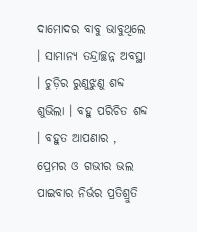ଦାମୋଦର ବାବୁ ଭାବୁଥିଲେ । ସାମାନ୍ୟ ତନ୍ଦ୍ରାଚ୍ଛନ୍ନ ଅବସ୍ଥା । ଚୁଡ଼ିର ରୁଣୁଝୁଣୁ ଶବ୍ଦ ଶୁଭିଲା । ବହୁ ପରିଚିତ ଶବ୍ଦ । ବହୁତ ଆପଣାର , ପ୍ରେମର ଓ ଗଭୀର ଭଲ ପାଇବାର ନିର୍ଭର ପ୍ରତିଶ୍ରୁତି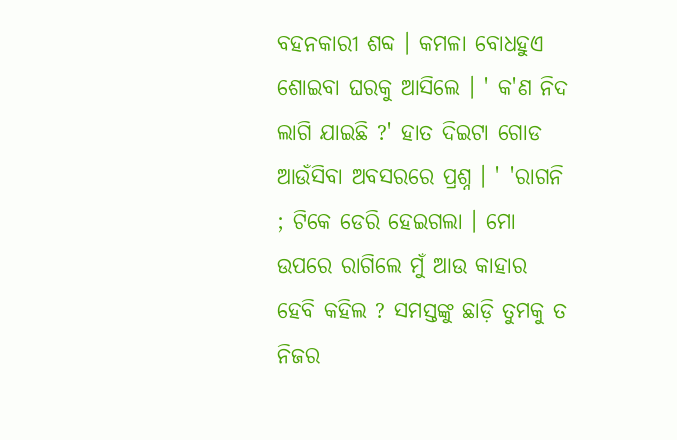ବହନକାରୀ ଶବ୍ଦ । କମଳା ବୋଧହୁଏ ଶୋଇବା ଘରକୁ ଆସିଲେ । ' କ'ଣ ନିଦ ଲାଗି ଯାଇଛି ?' ହାତ ଦିଇଟା ଗୋଡ ଆଉଁସିବା ଅବସରରେ ପ୍ରଶ୍ନ । ' 'ରାଗନି ; ଟିକେ ଡେରି ହେଇଗଲା । ମୋ ଉପରେ ରାଗିଲେ ମୁଁ ଆଉ କାହାର ହେବି କହିଲ ? ସମସ୍ତଙ୍କୁ ଛାଡ଼ି ତୁମକୁ ତ ନିଜର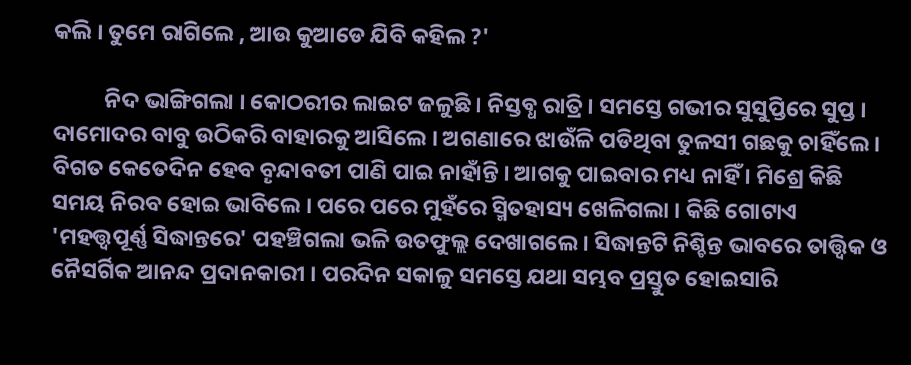କଲି । ତୁମେ ରାଗିଲେ , ଆଉ କୁଆଡେ ଯିବି କହିଲ ?'

          ନିଦ ଭାଙ୍ଗିଗଲା । କୋଠରୀର ଲାଇଟ ଜଳୁଛି । ନିସ୍ତବ୍ଧ ରାତ୍ରି । ସମସ୍ତେ ଗଭୀର ସୁସୁପ୍ତିରେ ସୁପ୍ତ । ଦାମୋଦର ବାବୁ ଉଠିକରି ବାହାରକୁ ଆସିଲେ । ଅଗଣାରେ ଝାଉଁଳି ପଡିଥିବା ତୁଳସୀ ଗଛକୁ ଚାହିଁଲେ । ବିଗତ କେତେଦିନ ହେବ ବୄନ୍ଦାବତୀ ପାଣି ପାଇ ନାହାଁନ୍ତି । ଆଗକୁ ପାଇବାର ମଧ୍ୟ ନାହିଁ । ମିଶ୍ରେ କିଛି ସମୟ ନିରବ ହୋଇ ଭାବିଲେ । ପରେ ପରେ ମୁହଁରେ ସ୍ମିତହାସ୍ୟ ଖେଳିଗଲା । କିଛି ଗୋଟାଏ 'ମହତ୍ତ୍ୱପୂର୍ଣ୍ଣ ସିଦ୍ଧାନ୍ତରେ' ପହଞ୍ଚିଗଲା ଭଳି ଉତଫୁଲ୍ଲ ଦେଖାଗଲେ । ସିଦ୍ଧାନ୍ତଟି ନିଶ୍ଚିନ୍ତ ଭାବରେ ତାତ୍ତ୍ଵିକ ଓ ନୈସର୍ଗିକ ଆନନ୍ଦ ପ୍ରଦାନକାରୀ । ପରଦିନ ସକାଳୁ ସମସ୍ତେ ଯଥା ସମ୍ଭବ ପ୍ରସ୍ତୁତ ହୋଇସାରି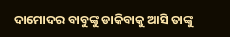ଦାମୋଦର ବାବୁଙ୍କୁ ଡାକିବାକୁ ଆସି ତାଙ୍କୁ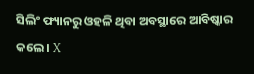ସିଲିଂ ଫ୍ୟାନରୁ ଓହଳି ଥିବା ଅବସ୍ଥାରେ ଆବିଷ୍କାର କଲେ । X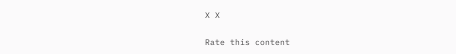X X


Rate this content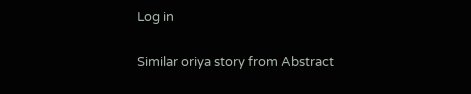Log in

Similar oriya story from Abstract